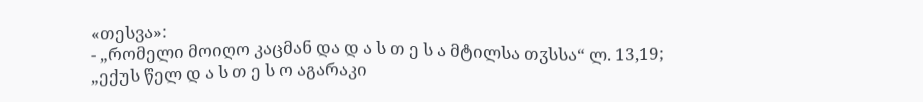«თესვა»:
- „რომელი მოიღო კაცმან და დ ა ს თ ე ს ა მტილსა თჳსსა“ ლ. 13,19; „ექუს წელ დ ა ს თ ე ს ო აგარაკი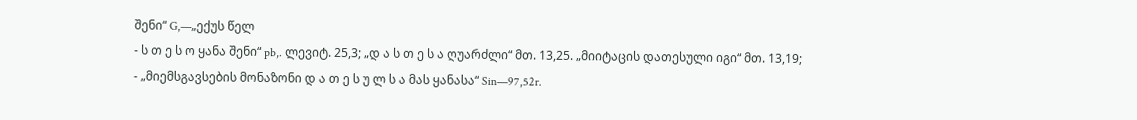შენი“ G,—„ექუს წელ
- ს თ ე ს ო ყანა შენი“ pb,. ლევიტ. 25,3; „დ ა ს თ ე ს ა ღუარძლი“ მთ. 13,25. „მიიტაცის დათესული იგი“ მთ. 13,19;
- „მიემსგავსების მონაზონი დ ა თ ე ს უ ლ ს ა მას ყანასა“ Sin—97,52r.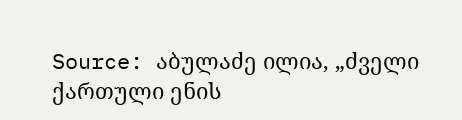Source: აბულაძე ილია, „ძველი ქართული ენის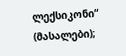ლექსიკონი“ (მასალები);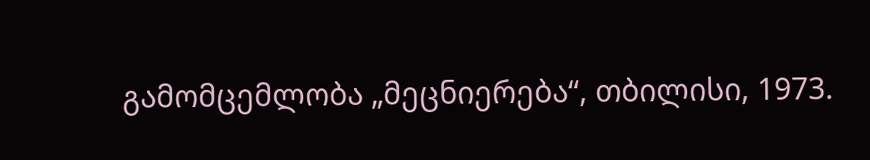გამომცემლობა „მეცნიერება“, თბილისი, 1973.